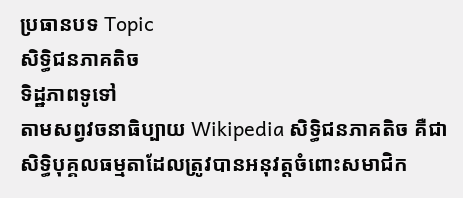ប្រធានបទ Topic
សិទ្ធិជនភាគតិច
ទិដ្ឋភាពទូទៅ
តាមសព្វវចនាធិប្បាយ Wikipedia សិទ្ធិជនភាគតិច គឺជាសិទ្ធិបុគ្គលធម្មតាដែលត្រូវបានអនុវត្តចំពោះសមាជិក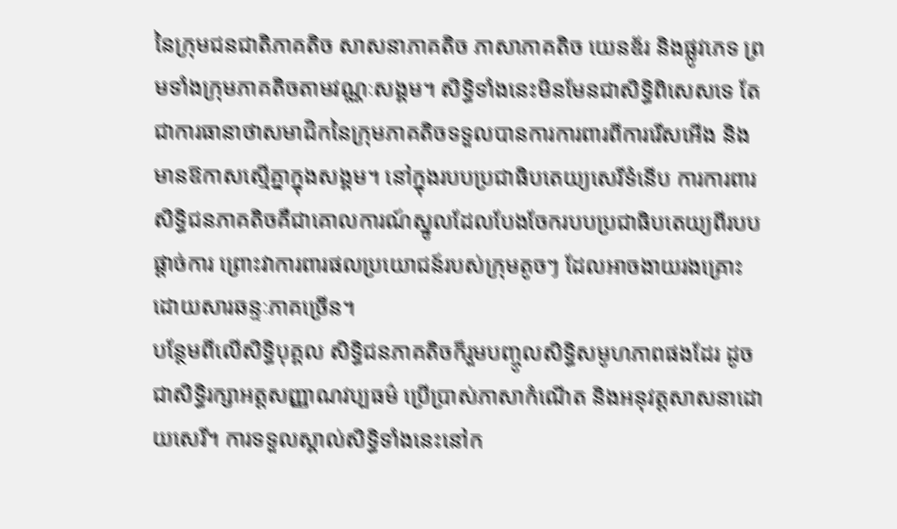នៃក្រុមជនជាតិភាគតិច សាសនាភាគតិច ភាសាភាគតិច យេនឌ័រ និងផ្លូវភេទ ព្រមទាំងក្រុមភាគតិចតាមវណ្ណៈសង្គម។ សិទ្ធិទាំងនេះមិនមែនជាសិទ្ធិពិសេសទេ តែជាការធានាថាសមាជិកនៃក្រុមភាគតិចទទួលបានការការពារពីការរើសអើង និងមានឱកាសស្មើគ្នាក្នុងសង្គម។ នៅក្នុងរបបប្រជាធិបតេយ្យសេរីទំនើប ការការពារសិទ្ធិជនភាគតិចគឺជាគោលការណ៍ស្នូលដែលបែងចែករបបប្រជាធិបតេយ្យពីរបបផ្តាច់ការ ព្រោះវាការពារផលប្រយោជន៍របស់ក្រុមតូចៗ ដែលអាចងាយរងគ្រោះដោយសារឆន្ទៈភាគច្រើន។
បន្ថែមពីលើសិទ្ធិបុគ្គល សិទ្ធិជនភាគតិចក៏រួមបញ្ចូលសិទ្ធិសមូហភាពផងដែរ ដូចជាសិទ្ធិរក្សាអត្តសញ្ញាណវប្បធម៌ ប្រើប្រាស់ភាសាកំណើត និងអនុវត្តសាសនាដោយសេរី។ ការទទួលស្គាល់សិទ្ធិទាំងនេះនៅក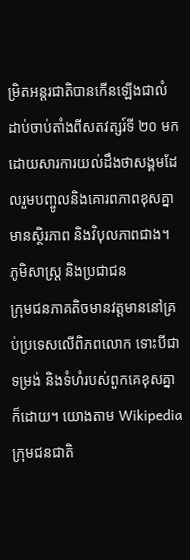ម្រិតអន្តរជាតិបានកើនឡើងជាលំដាប់ចាប់តាំងពីសតវត្សរ៍ទី ២០ មក ដោយសារការយល់ដឹងថាសង្គមដែលរួមបញ្ចូលនិងគោរពភាពខុសគ្នា មានស្ថិរភាព និងវិបុលភាពជាង។
ភូមិសាស្ត្រ និងប្រជាជន
ក្រុមជនភាគតិចមានវត្តមាននៅគ្រប់ប្រទេសលើពិភពលោក ទោះបីជាទម្រង់ និងទំហំរបស់ពួកគេខុសគ្នាក៏ដោយ។ យោងតាម Wikipedia ក្រុមជនជាតិ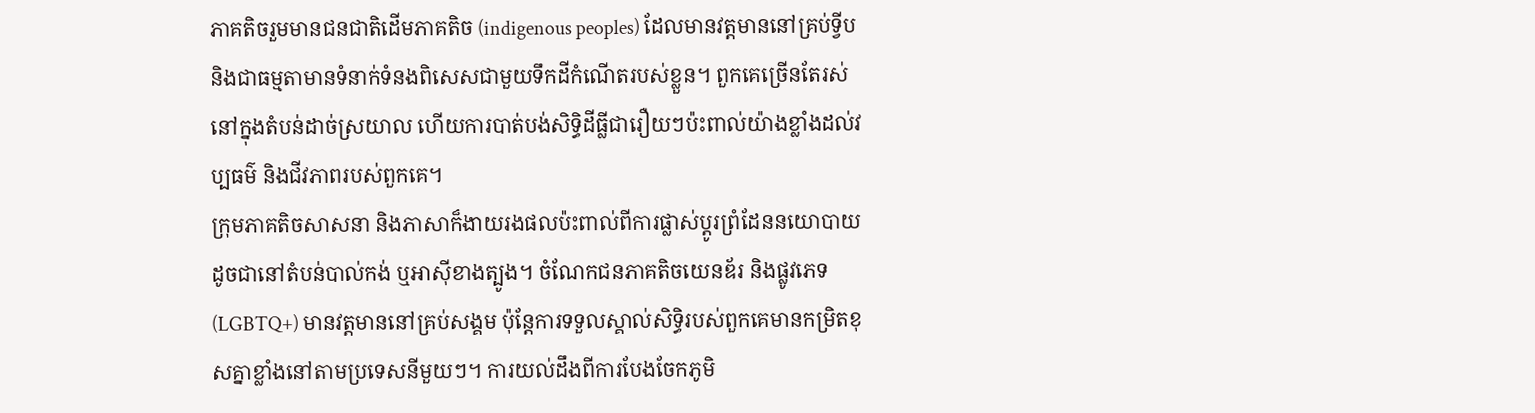ភាគតិចរួមមានជនជាតិដើមភាគតិច (indigenous peoples) ដែលមានវត្តមាននៅគ្រប់ទ្វីប និងជាធម្មតាមានទំនាក់ទំនងពិសេសជាមួយទឹកដីកំណើតរបស់ខ្លួន។ ពួកគេច្រើនតែរស់នៅក្នុងតំបន់ដាច់ស្រយាល ហើយការបាត់បង់សិទ្ធិដីធ្លីជារឿយៗប៉ះពាល់យ៉ាងខ្លាំងដល់វប្បធម៌ និងជីវភាពរបស់ពួកគេ។
ក្រុមភាគតិចសាសនា និងភាសាក៏ងាយរងផលប៉ះពាល់ពីការផ្លាស់ប្តូរព្រំដែននយោបាយ ដូចជានៅតំបន់បាល់កង់ ឬអាស៊ីខាងត្បូង។ ចំណែកជនភាគតិចយេនឌ័រ និងផ្លូវភេទ (LGBTQ+) មានវត្តមាននៅគ្រប់សង្គម ប៉ុន្តែការទទួលស្គាល់សិទ្ធិរបស់ពួកគេមានកម្រិតខុសគ្នាខ្លាំងនៅតាមប្រទេសនីមួយៗ។ ការយល់ដឹងពីការបែងចែកភូមិ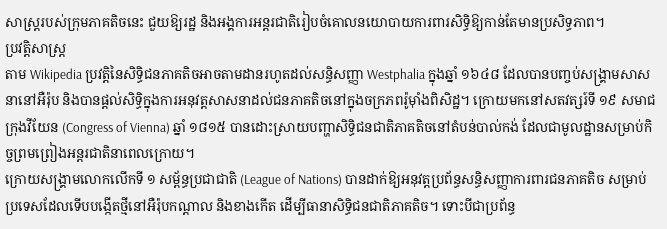សាស្ត្ររបស់ក្រុមភាគតិចនេះ ជួយឱ្យរដ្ឋ និងអង្គការអន្តរជាតិរៀបចំគោលនយោបាយការពារសិទ្ធិឱ្យកាន់តែមានប្រសិទ្ធភាព។
ប្រវត្តិសាស្ត្រ
តាម Wikipedia ប្រវត្តិនៃសិទ្ធិជនភាគតិចអាចតាមដានរហូតដល់សន្ធិសញ្ញា Westphalia ក្នុងឆ្នាំ ១៦៤៨ ដែលបានបញ្ចប់សង្គ្រាមសាសនានៅអឺរ៉ុប និងបានផ្តល់សិទ្ធិក្នុងការអនុវត្តសាសនាដល់ជនភាគតិចនៅក្នុងចក្រភពរ៉ូម៉ាំងពិសិដ្ឋ។ ក្រោយមកនៅសតវត្សរ៍ទី ១៩ សមាជក្រុងវីយែន (Congress of Vienna) ឆ្នាំ ១៨១៥ បានដោះស្រាយបញ្ហាសិទ្ធិជនជាតិភាគតិចនៅតំបន់បាល់កង់ ដែលជាមូលដ្ឋានសម្រាប់កិច្ចព្រមព្រៀងអន្តរជាតិនាពេលក្រោយ។
ក្រោយសង្គ្រាមលោកលើកទី ១ សម្ព័ន្ធប្រជាជាតិ (League of Nations) បានដាក់ឱ្យអនុវត្តប្រព័ន្ធសន្ធិសញ្ញាការពារជនភាគតិច សម្រាប់ប្រទេសដែលទើបបង្កើតថ្មីនៅអឺរ៉ុបកណ្តាល និងខាងកើត ដើម្បីធានាសិទ្ធិជនជាតិភាគតិច។ ទោះបីជាប្រព័ន្ធ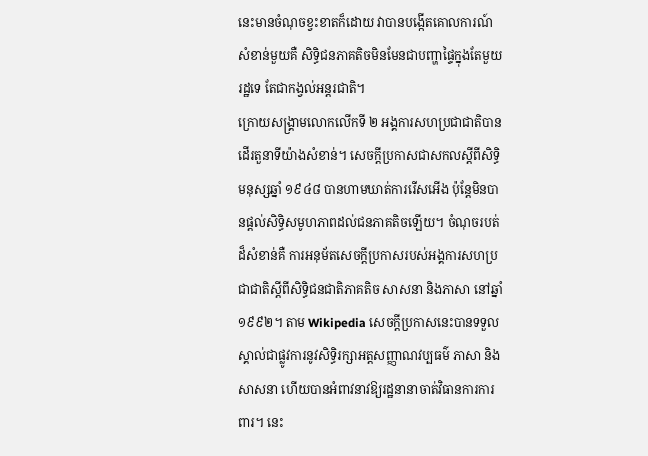នេះមានចំណុចខ្វះខាតក៏ដោយ វាបានបង្កើតគោលការណ៍សំខាន់មួយគឺ សិទ្ធិជនភាគតិចមិនមែនជាបញ្ហាផ្ទៃក្នុងតែមួយរដ្ឋទេ តែជាកង្វល់អន្តរជាតិ។
ក្រោយសង្គ្រាមលោកលើកទី ២ អង្គការសហប្រជាជាតិបានដើរតួនាទីយ៉ាងសំខាន់។ សេចក្តីប្រកាសជាសកលស្តីពីសិទ្ធិមនុស្សឆ្នាំ ១៩៤៨ បានហាមឃាត់ការរើសអើង ប៉ុន្តែមិនបានផ្តល់សិទ្ធិសមូហភាពដល់ជនភាគតិចឡើយ។ ចំណុចរបត់ដ៏សំខាន់គឺ ការអនុម័តសេចក្តីប្រកាសរបស់អង្គការសហប្រជាជាតិស្តីពីសិទ្ធិជនជាតិភាគតិច សាសនា និងភាសា នៅឆ្នាំ ១៩៩២។ តាម Wikipedia សេចក្តីប្រកាសនេះបានទទួលស្គាល់ជាផ្លូវការនូវសិទ្ធិរក្សាអត្តសញ្ញាណវប្បធម៌ ភាសា និងសាសនា ហើយបានអំពាវនាវឱ្យរដ្ឋនានាចាត់វិធានការការពារ។ នេះ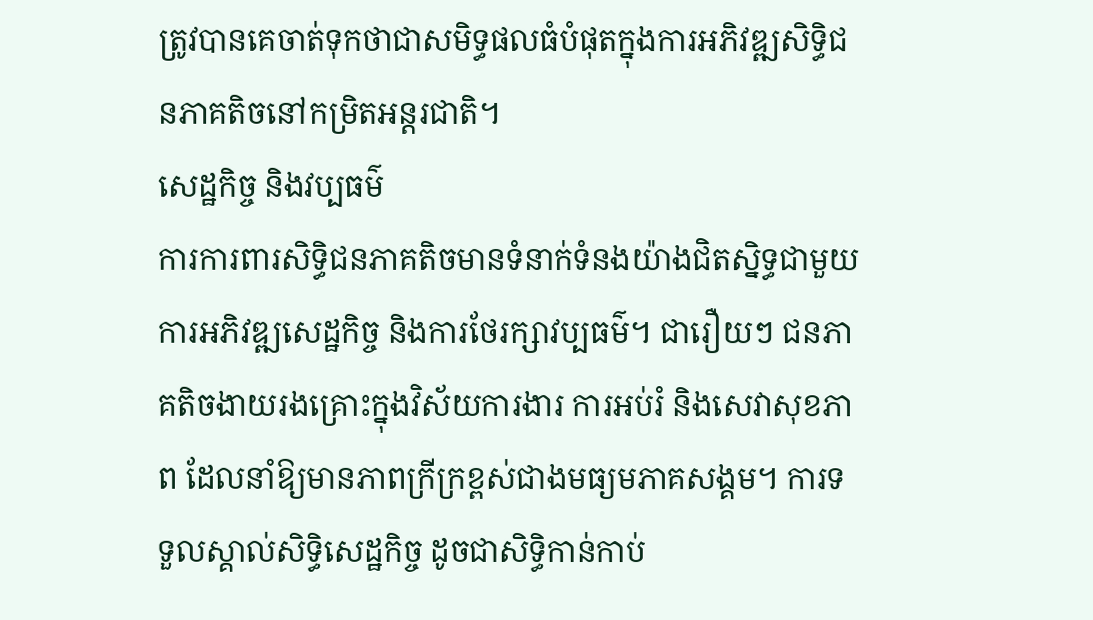ត្រូវបានគេចាត់ទុកថាជាសមិទ្ធផលធំបំផុតក្នុងការអភិវឌ្ឍសិទ្ធិជនភាគតិចនៅកម្រិតអន្តរជាតិ។
សេដ្ឋកិច្ច និងវប្បធម៌
ការការពារសិទ្ធិជនភាគតិចមានទំនាក់ទំនងយ៉ាងជិតស្និទ្ធជាមួយការអភិវឌ្ឍសេដ្ឋកិច្ច និងការថែរក្សាវប្បធម៌។ ជារឿយៗ ជនភាគតិចងាយរងគ្រោះក្នុងវិស័យការងារ ការអប់រំ និងសេវាសុខភាព ដែលនាំឱ្យមានភាពក្រីក្រខ្ពស់ជាងមធ្យមភាគសង្គម។ ការទទួលស្គាល់សិទ្ធិសេដ្ឋកិច្ច ដូចជាសិទ្ធិកាន់កាប់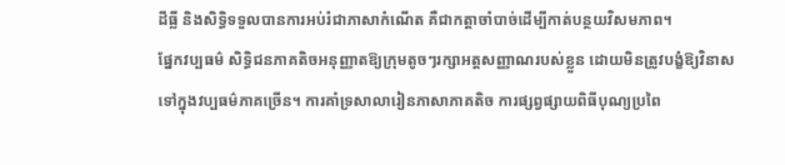ដីធ្លី និងសិទ្ធិទទួលបានការអប់រំជាភាសាកំណើត គឺជាកត្តាចាំបាច់ដើម្បីកាត់បន្ថយវិសមភាព។
ផ្នែកវប្បធម៌ សិទ្ធិជនភាគតិចអនុញ្ញាតឱ្យក្រុមតូចៗរក្សាអត្តសញ្ញាណរបស់ខ្លួន ដោយមិនត្រូវបង្ខំឱ្យវិនាសទៅក្នុងវប្បធម៌ភាគច្រើន។ ការគាំទ្រសាលារៀនភាសាភាគតិច ការផ្សព្វផ្សាយពិធីបុណ្យប្រពៃ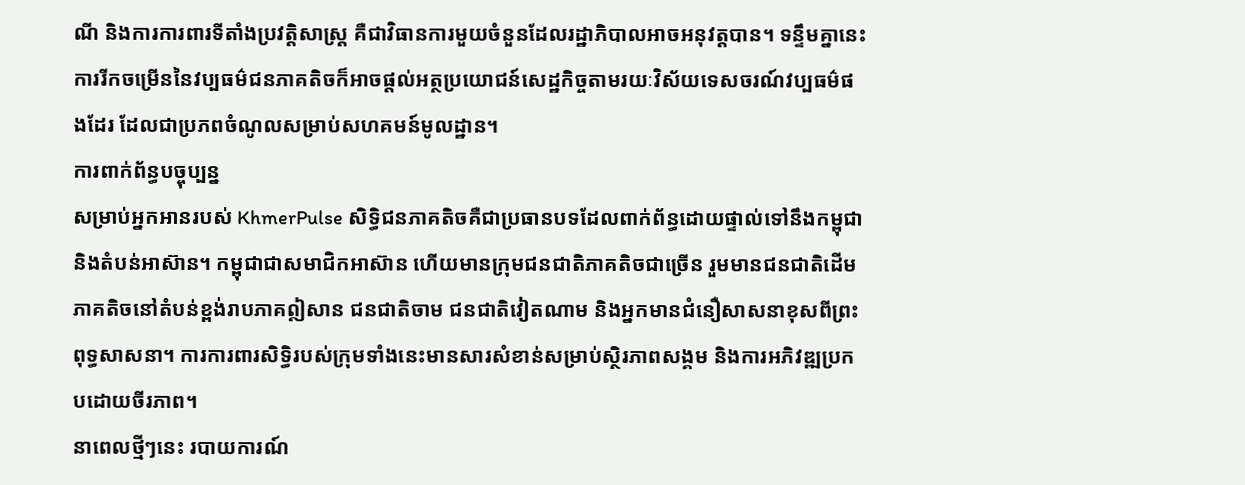ណី និងការការពារទីតាំងប្រវត្តិសាស្ត្រ គឺជាវិធានការមួយចំនួនដែលរដ្ឋាភិបាលអាចអនុវត្តបាន។ ទន្ទឹមគ្នានេះ ការរីកចម្រើននៃវប្បធម៌ជនភាគតិចក៏អាចផ្តល់អត្ថប្រយោជន៍សេដ្ឋកិច្ចតាមរយៈវិស័យទេសចរណ៍វប្បធម៌ផងដែរ ដែលជាប្រភពចំណូលសម្រាប់សហគមន៍មូលដ្ឋាន។
ការពាក់ព័ន្ធបច្ចុប្បន្ន
សម្រាប់អ្នកអានរបស់ KhmerPulse សិទ្ធិជនភាគតិចគឺជាប្រធានបទដែលពាក់ព័ន្ធដោយផ្ទាល់ទៅនឹងកម្ពុជា និងតំបន់អាស៊ាន។ កម្ពុជាជាសមាជិកអាស៊ាន ហើយមានក្រុមជនជាតិភាគតិចជាច្រើន រួមមានជនជាតិដើមភាគតិចនៅតំបន់ខ្ពង់រាបភាគឦសាន ជនជាតិចាម ជនជាតិវៀតណាម និងអ្នកមានជំនឿសាសនាខុសពីព្រះពុទ្ធសាសនា។ ការការពារសិទ្ធិរបស់ក្រុមទាំងនេះមានសារសំខាន់សម្រាប់ស្ថិរភាពសង្គម និងការអភិវឌ្ឍប្រកបដោយចីរភាព។
នាពេលថ្មីៗនេះ របាយការណ៍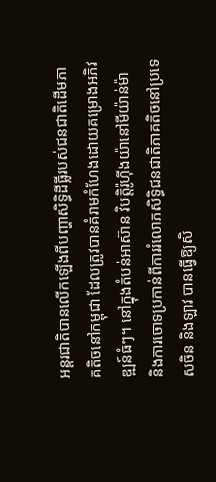អន្តរជាតិបានលើកឡើងពីបញ្ហាសិទ្ធិដីធ្លីរបស់ជនជាតិដើមភាគតិចនៅកម្ពុជា ដែលត្រូវបានគំរាមកំហែងដោយគម្រោងអភិវឌ្ឍន៍ធំៗ។ នៅក្នុងតំបន់អាស៊ាន វិបត្តិរ៉ូហ៊ីងយ៉ានៅមីយ៉ាន់ម៉ា និងការចោទប្រកាន់ពីការរំលោភសិទ្ធិជនជាតិភាគតិចនៅប្រទេសចិន និងឡាវ បានធ្វើឱ្យសិ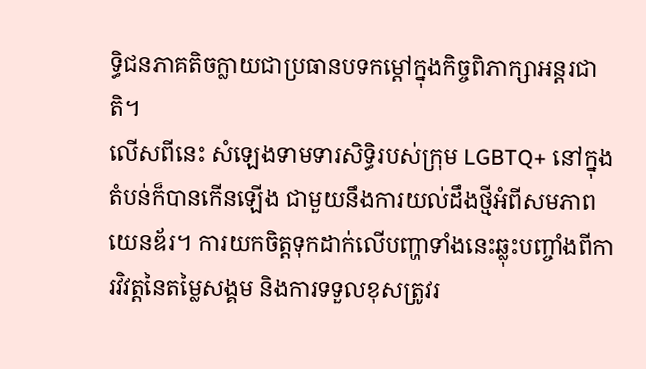ទ្ធិជនភាគតិចក្លាយជាប្រធានបទកម្តៅក្នុងកិច្ចពិភាក្សាអន្តរជាតិ។
លើសពីនេះ សំឡេងទាមទារសិទ្ធិរបស់ក្រុម LGBTQ+ នៅក្នុងតំបន់ក៏បានកើនឡើង ជាមួយនឹងការយល់ដឹងថ្មីអំពីសមភាពយេនឌ័រ។ ការយកចិត្តទុកដាក់លើបញ្ហាទាំងនេះឆ្លុះបញ្ចាំងពីការវិវត្តនៃតម្លៃសង្គម និងការទទួលខុសត្រូវរ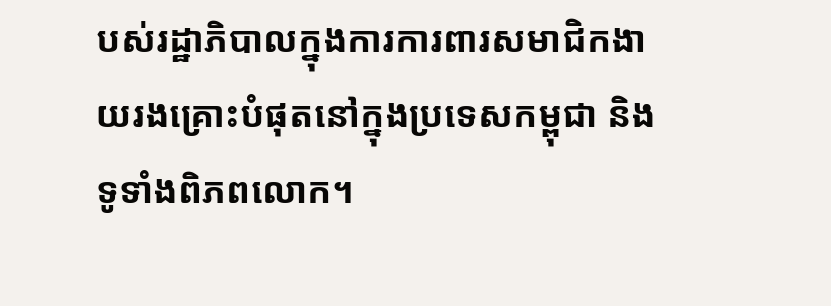បស់រដ្ឋាភិបាលក្នុងការការពារសមាជិកងាយរងគ្រោះបំផុតនៅក្នុងប្រទេសកម្ពុជា និងទូទាំងពិភពលោក។